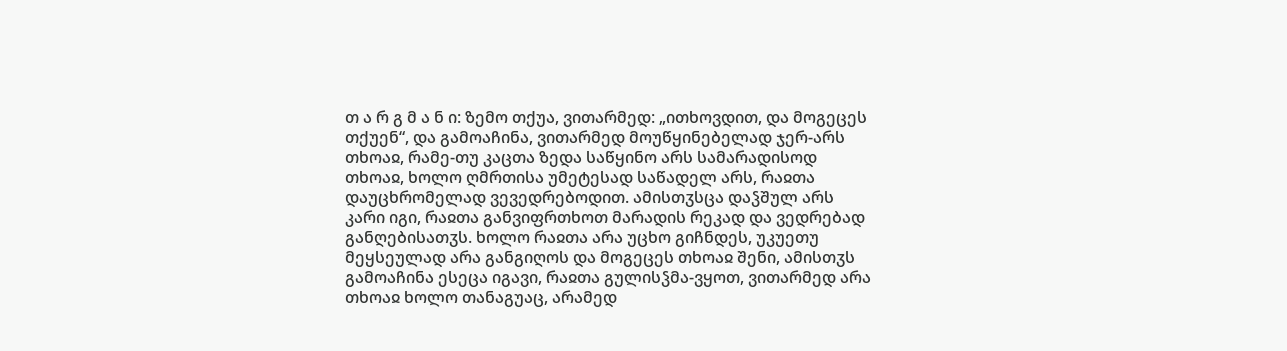თ ა რ გ მ ა ნ ი: ზემო თქუა, ვითარმედ: „ითხოვდით, და მოგეცეს თქუენ“, და გამოაჩინა, ვითარმედ მოუწყინებელად ჯერ-არს თხოაჲ, რამე-თუ კაცთა ზედა საწყინო არს სამარადისოდ თხოაჲ, ხოლო ღმრთისა უმეტესად საწადელ არს, რაჲთა დაუცხრომელად ვევედრებოდით. ამისთჳსცა დაჴშულ არს კარი იგი, რაჲთა განვიფრთხოთ მარადის რეკად და ვედრებად განღებისათჳს. ხოლო რაჲთა არა უცხო გიჩნდეს, უკუეთუ მეყსეულად არა განგიღოს და მოგეცეს თხოაჲ შენი, ამისთჳს გამოაჩინა ესეცა იგავი, რაჲთა გულისჴმა-ვყოთ, ვითარმედ არა თხოაჲ ხოლო თანაგუაც, არამედ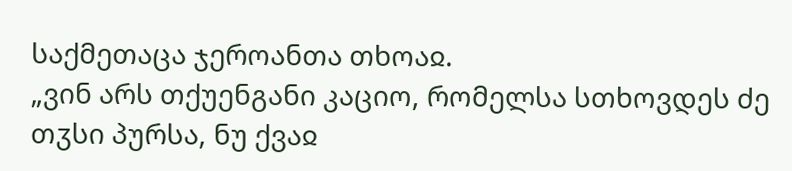საქმეთაცა ჯეროანთა თხოაჲ.
„ვინ არს თქუენგანი კაციო, რომელსა სთხოვდეს ძე თჳსი პურსა, ნუ ქვაჲ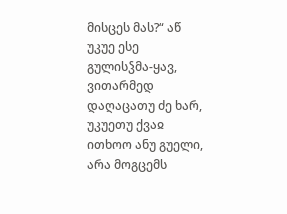მისცეს მას?“ აწ უკუე ესე გულისჴმა-ყავ, ვითარმედ დაღაცათუ ძე ხარ, უკუეთუ ქვაჲ ითხოო ანუ გუელი, არა მოგცემს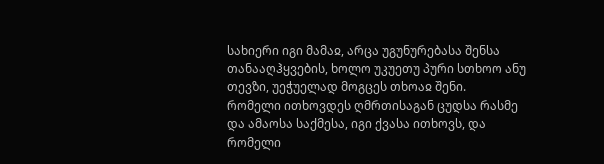სახიერი იგი მამაჲ, არცა უგუნურებასა შენსა თანააღჰყვების, ხოლო უკუეთუ პური სთხოო ანუ თევზი, უეჭუელად მოგცეს თხოაჲ შენი.
რომელი ითხოვდეს ღმრთისაგან ცუდსა რასმე და ამაოსა საქმესა, იგი ქვასა ითხოვს, და რომელი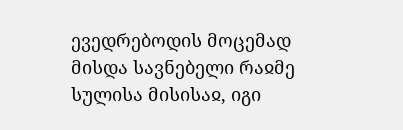ევედრებოდის მოცემად მისდა სავნებელი რაჲმე სულისა მისისაჲ, იგი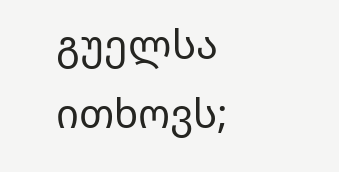გუელსა ითხოვს;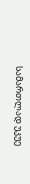სამართლად უკუე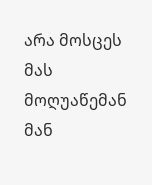არა მოსცეს მას მოღუაწემან მან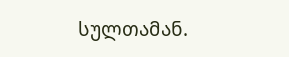სულთამან.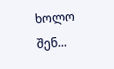ხოლო შენ...